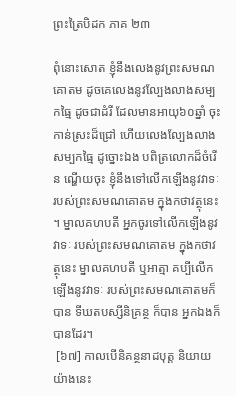ព្រះត្រៃបិដក ភាគ ២៣

ពុំនោះសោត ខ្ញុំនឹងលេងនូវព្រះសមណគោតម ដូចគេលេងនូវល្បែងលាងសម្បកធ្មៃ ដូចជាដំរី ដែលមានអាយុ៦០ឆ្នាំ ចុះកាន់ស្រះដ៏ជ្រៅ ហើយលេងល្បែងលាងសម្បកធ្មៃ ដូច្នោះឯង បពិត្រលោកដ៏ចំរើន ណ្ហើយចុះ ខ្ញុំនឹងទៅលើកឡើងនូវវាទៈ របស់ព្រះសមណគោតម ក្នុងកថាវត្ថុនេះ។ ម្នាលគហបតី អ្នកចូរទៅលើកឡើងនូវវាទៈ របស់ព្រះសមណគោតម ក្នុងកថាវត្ថុនេះ ម្នាលគហបតី ឬអាត្មា គប្បីលើកឡើងនូវវាទៈ របស់ព្រះសមណគោតមក៏បាន ទីឃតបស្សីនិគ្រន្ថ ក៏បាន អ្នកឯងក៏បានដែរ។
 [៦៧] កាលបើនិគន្ថនាដបុត្ត និយាយយ៉ាងនេះ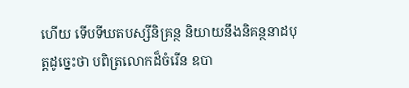ហើយ ទើបទីឃតបស្សីនិគ្រន្ថ និយាយនឹងនិគន្ថនាដបុត្តដូច្នេះថា បពិត្រលោកដ៏ចំរើន ឧបា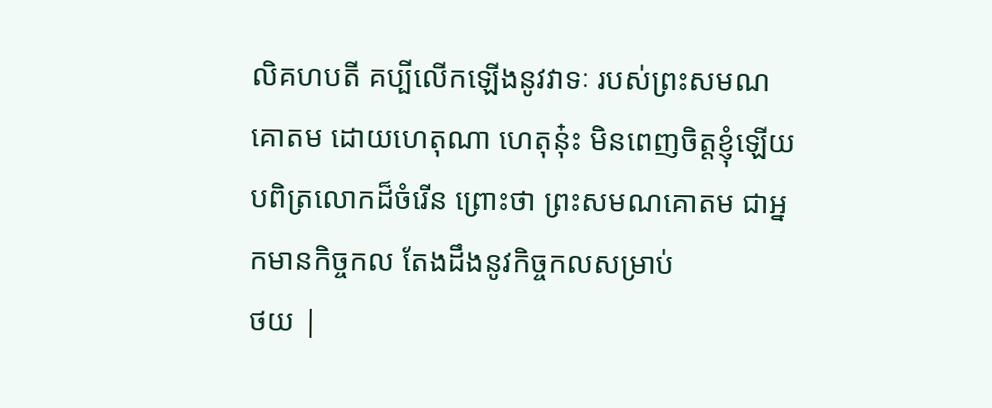លិគហបតី គប្បីលើកឡើងនូវវាទៈ របស់ព្រះសមណគោតម ដោយហេតុណា ហេតុនុ៎ះ មិនពេញចិត្តខ្ញុំឡើយ បពិត្រលោកដ៏ចំរើន ព្រោះថា ព្រះសមណគោតម ជាអ្នកមានកិច្ចកល តែងដឹងនូវកិច្ចកលសម្រាប់
ថយ |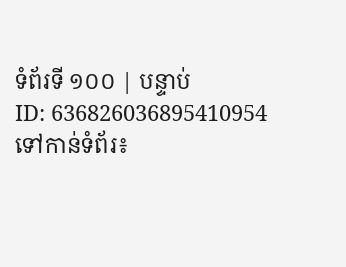ទំព័រទី ១០០ | បន្ទាប់
ID: 636826036895410954
ទៅកាន់ទំព័រ៖